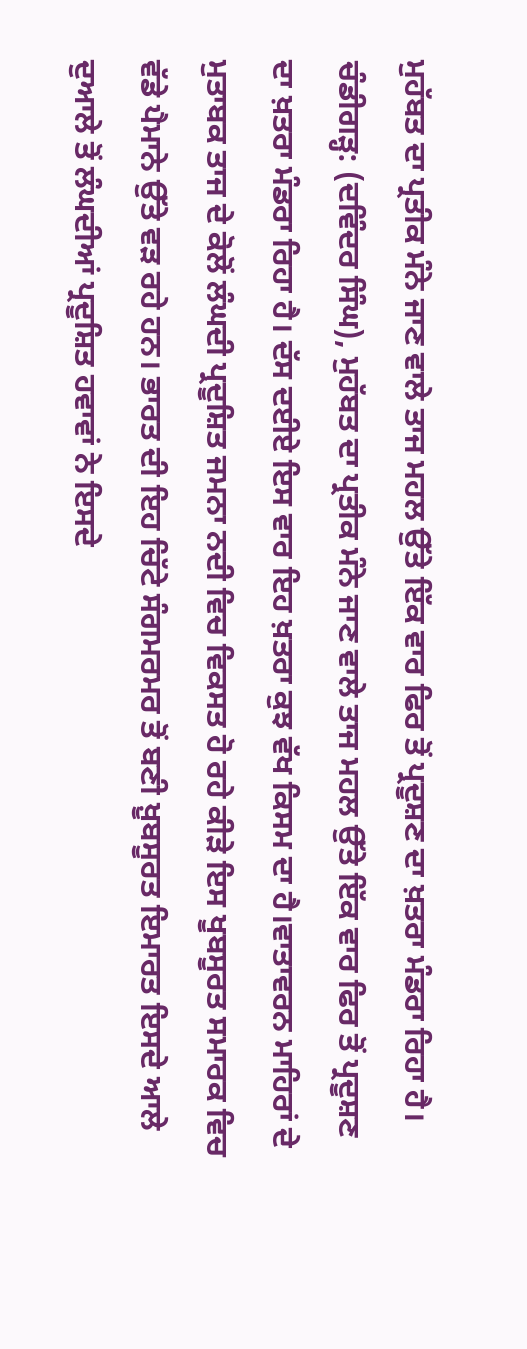ਮੁਹੱਬਤ ਦਾ ਪ੍ਰਤੀਕ ਮੰਨੇ ਜਾਣ ਵਾਲੇ ਤਾਜ ਮਹਲ ਉੱਤੇ ਇੱਕ ਵਾਰ ਫਿਰ ਤੋਂ ਪ੍ਰਦੂਸ਼ਣ ਦਾ ਖ਼ਤਰਾ ਮੰਡਰਾ ਰਿਹਾ ਹੈ।
ਚੰਡੀਗੜ੍ਹ: (ਦਵਿੰਦਰ ਸਿੰਘ), ਮੁਹੱਬਤ ਦਾ ਪ੍ਰਤੀਕ ਮੰਨੇ ਜਾਣ ਵਾਲੇ ਤਾਜ ਮਹਲ ਉੱਤੇ ਇੱਕ ਵਾਰ ਫਿਰ ਤੋਂ ਪ੍ਰਦੂਸ਼ਣ ਦਾ ਖ਼ਤਰਾ ਮੰਡਰਾ ਰਿਹਾ ਹੈ। ਦੱਸ ਦਈਏ ਇਸ ਵਾਰ ਇਹ ਖ਼ਤਰਾ ਕੁਝ ਵੱਖ ਕਿਸਮ ਦਾ ਹੈ।ਵਾਤਾਵਰਨ ਮਾਹਿਰਾਂ ਦੇ ਮੁਤਾਬਕ ਤਾਜ ਦੇ ਕੋਲੋਂ ਲੰਘਦੀ ਪ੍ਰਦੂਸ਼ਿਤ ਜਮਨਾ ਨਦੀ ਵਿਚ ਵਿਕਸਤ ਹੋ ਰਹੇ ਕੀੜੇ ਇਸ ਖੂਬਸੂਰਤ ਸਮਾਰਕ ਵਿਚ ਵੱਡੇ ਪੈਮਾਨੇ ਉੱਤੇ ਵੜ ਰਹੇ ਹਨ। ਭਾਰਤ ਦੀ ਇਹ ਚਿੱਟੇ ਸੰਗਮਰਮਰ ਤੋਂ ਬਣੀ ਖ਼ੂਬਸੂਰਤ ਇਮਾਰਤ ਇਸਦੇ ਆਲੇ ਦੁਆਲੇ ਤੋਂ ਲੰਘਦੀਆਂ ਪ੍ਰਦੂਸ਼ਿਤ ਹਵਾਵਾਂ ਨੇ ਇਸਦੇ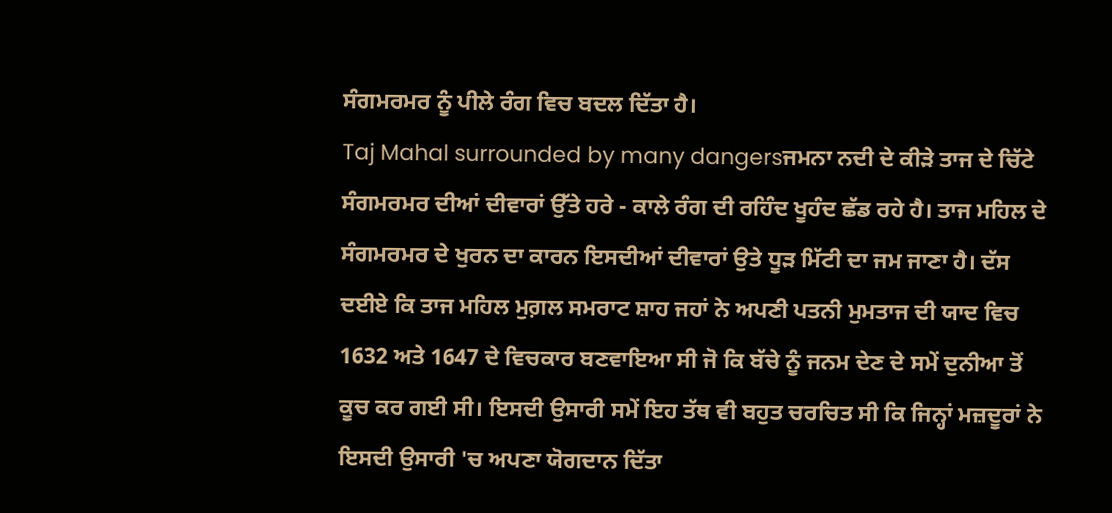ਸੰਗਮਰਮਰ ਨੂੰ ਪੀਲੇ ਰੰਗ ਵਿਚ ਬਦਲ ਦਿੱਤਾ ਹੈ।
Taj Mahal surrounded by many dangersਜਮਨਾ ਨਦੀ ਦੇ ਕੀੜੇ ਤਾਜ ਦੇ ਚਿੱਟੇ ਸੰਗਮਰਮਰ ਦੀਆਂ ਦੀਵਾਰਾਂ ਉੱਤੇ ਹਰੇ - ਕਾਲੇ ਰੰਗ ਦੀ ਰਹਿੰਦ ਖੂਹੰਦ ਛੱਡ ਰਹੇ ਹੈ। ਤਾਜ ਮਹਿਲ ਦੇ ਸੰਗਮਰਮਰ ਦੇ ਖੁਰਨ ਦਾ ਕਾਰਨ ਇਸਦੀਆਂ ਦੀਵਾਰਾਂ ਉਤੇ ਧੂੜ ਮਿੱਟੀ ਦਾ ਜਮ ਜਾਣਾ ਹੈ। ਦੱਸ ਦਈਏ ਕਿ ਤਾਜ ਮਹਿਲ ਮੁਗ਼ਲ ਸਮਰਾਟ ਸ਼ਾਹ ਜਹਾਂ ਨੇ ਅਪਣੀ ਪਤਨੀ ਮੁਮਤਾਜ ਦੀ ਯਾਦ ਵਿਚ 1632 ਅਤੇ 1647 ਦੇ ਵਿਚਕਾਰ ਬਣਵਾਇਆ ਸੀ ਜੋ ਕਿ ਬੱਚੇ ਨੂੰ ਜਨਮ ਦੇਣ ਦੇ ਸਮੇਂ ਦੁਨੀਆ ਤੋਂ ਕੂਚ ਕਰ ਗਈ ਸੀ। ਇਸਦੀ ਉਸਾਰੀ ਸਮੇਂ ਇਹ ਤੱਥ ਵੀ ਬਹੁਤ ਚਰਚਿਤ ਸੀ ਕਿ ਜਿਨ੍ਹਾਂ ਮਜ਼ਦੂਰਾਂ ਨੇ ਇਸਦੀ ਉਸਾਰੀ 'ਚ ਅਪਣਾ ਯੋਗਦਾਨ ਦਿੱਤਾ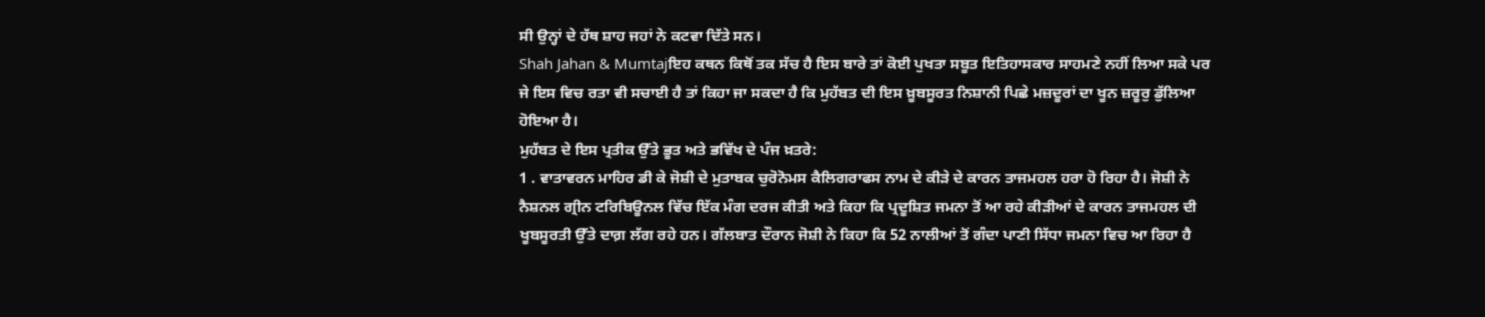ਸੀ ਉਨ੍ਹਾਂ ਦੇ ਹੱਥ ਸ਼ਾਹ ਜਹਾਂ ਨੇ ਕਟਵਾ ਦਿੱਤੇ ਸਨ।
Shah Jahan & Mumtajਇਹ ਕਥਨ ਕਿਥੋਂ ਤਕ ਸੱਚ ਹੈ ਇਸ ਬਾਰੇ ਤਾਂ ਕੋਈ ਪੁਖਤਾ ਸਬੂਤ ਇਤਿਹਾਸਕਾਰ ਸਾਹਮਣੇ ਨਹੀਂ ਲਿਆ ਸਕੇ ਪਰ ਜੇ ਇਸ ਵਿਚ ਰਤਾ ਵੀ ਸਚਾਈ ਹੈ ਤਾਂ ਕਿਹਾ ਜਾ ਸਕਦਾ ਹੈ ਕਿ ਮੁਹੱਬਤ ਦੀ ਇਸ ਖ਼ੂਬਸੂਰਤ ਨਿਸ਼ਾਨੀ ਪਿਛੇ ਮਜ਼ਦੂਰਾਂ ਦਾ ਖੂਨ ਜ਼ਰੂਰੁ ਡੁੱਲਿਆ ਹੋਇਆ ਹੈ।
ਮੁਹੱਬਤ ਦੇ ਇਸ ਪ੍ਰਤੀਕ ਉੱਤੇ ਭੂਤ ਅਤੇ ਭਵਿੱਖ ਦੇ ਪੰਜ ਖ਼ਤਰੇ:
1 . ਵਾਤਾਵਰਨ ਮਾਹਿਰ ਡੀ ਕੇ ਜੋਸ਼ੀ ਦੇ ਮੁਤਾਬਕ ਚੁਰੋਨੋਮਸ ਕੈਲਿਗਰਾਫਸ ਨਾਮ ਦੇ ਕੀੜੇ ਦੇ ਕਾਰਨ ਤਾਜਮਹਲ ਹਰਾ ਹੋ ਰਿਹਾ ਹੈ। ਜੋਸ਼ੀ ਨੇ ਨੈਸ਼ਨਲ ਗ੍ਰੀਨ ਟਰਿਬਿਊਨਲ ਵਿੱਚ ਇੱਕ ਮੰਗ ਦਰਜ ਕੀਤੀ ਅਤੇ ਕਿਹਾ ਕਿ ਪ੍ਰਦੂਸ਼ਿਤ ਜਮਨਾ ਤੋਂ ਆ ਰਹੇ ਕੀੜੀਆਂ ਦੇ ਕਾਰਨ ਤਾਜਮਹਲ ਦੀ ਖੂਬਸੂਰਤੀ ਉੱਤੇ ਦਾਗ਼ ਲੱਗ ਰਹੇ ਹਨ। ਗੱਲਬਾਤ ਦੌਰਾਨ ਜੋਸ਼ੀ ਨੇ ਕਿਹਾ ਕਿ 52 ਨਾਲੀਆਂ ਤੋਂ ਗੰਦਾ ਪਾਣੀ ਸਿੱਧਾ ਜਮਨਾ ਵਿਚ ਆ ਰਿਹਾ ਹੈ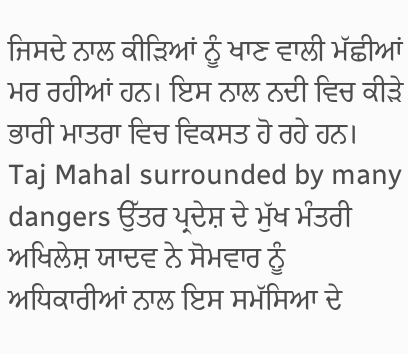ਜਿਸਦੇ ਨਾਲ ਕੀੜਿਆਂ ਨੂੰ ਖਾਣ ਵਾਲੀ ਮੱਛੀਆਂ ਮਰ ਰਹੀਆਂ ਹਨ। ਇਸ ਨਾਲ ਨਦੀ ਵਿਚ ਕੀੜੇ ਭਾਰੀ ਮਾਤਰਾ ਵਿਚ ਵਿਕਸਤ ਹੋ ਰਹੇ ਹਨ।
Taj Mahal surrounded by many dangers ਉੱਤਰ ਪ੍ਰਦੇਸ਼ ਦੇ ਮੁੱਖ ਮੰਤਰੀ ਅਖਿਲੇਸ਼ ਯਾਦਵ ਨੇ ਸੋਮਵਾਰ ਨੂੰ ਅਧਿਕਾਰੀਆਂ ਨਾਲ ਇਸ ਸਮੱਸਿਆ ਦੇ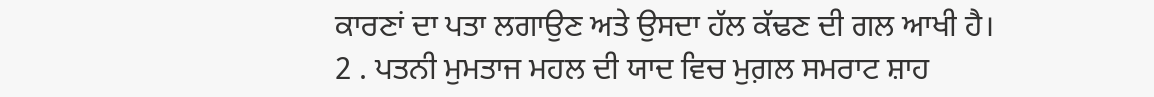ਕਾਰਣਾਂ ਦਾ ਪਤਾ ਲਗਾਉਣ ਅਤੇ ਉਸਦਾ ਹੱਲ ਕੱਢਣ ਦੀ ਗਲ ਆਖੀ ਹੈ।
2 . ਪਤਨੀ ਮੁਮਤਾਜ ਮਹਲ ਦੀ ਯਾਦ ਵਿਚ ਮੁਗ਼ਲ ਸਮਰਾਟ ਸ਼ਾਹ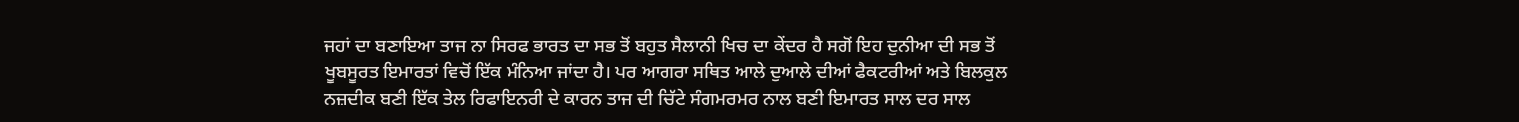ਜਹਾਂ ਦਾ ਬਣਾਇਆ ਤਾਜ ਨਾ ਸਿਰਫ ਭਾਰਤ ਦਾ ਸਭ ਤੋਂ ਬਹੁਤ ਸੈਲਾਨੀ ਖਿਚ ਦਾ ਕੇਂਦਰ ਹੈ ਸਗੋਂ ਇਹ ਦੁਨੀਆ ਦੀ ਸਭ ਤੋਂ ਖੂਬਸੂਰਤ ਇਮਾਰਤਾਂ ਵਿਚੋਂ ਇੱਕ ਮੰਨਿਆ ਜਾਂਦਾ ਹੈ। ਪਰ ਆਗਰਾ ਸਥਿਤ ਆਲੇ ਦੁਆਲੇ ਦੀਆਂ ਫੈਕਟਰੀਆਂ ਅਤੇ ਬਿਲਕੁਲ ਨਜ਼ਦੀਕ ਬਣੀ ਇੱਕ ਤੇਲ ਰਿਫਾਇਨਰੀ ਦੇ ਕਾਰਨ ਤਾਜ ਦੀ ਚਿੱਟੇ ਸੰਗਮਰਮਰ ਨਾਲ ਬਣੀ ਇਮਾਰਤ ਸਾਲ ਦਰ ਸਾਲ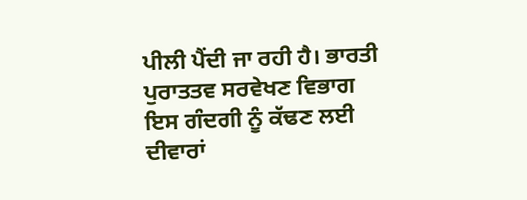ਪੀਲੀ ਪੈਂਦੀ ਜਾ ਰਹੀ ਹੈ। ਭਾਰਤੀ ਪੁਰਾਤਤਵ ਸਰਵੇਖਣ ਵਿਭਾਗ ਇਸ ਗੰਦਗੀ ਨੂੰ ਕੱਢਣ ਲਈ ਦੀਵਾਰਾਂ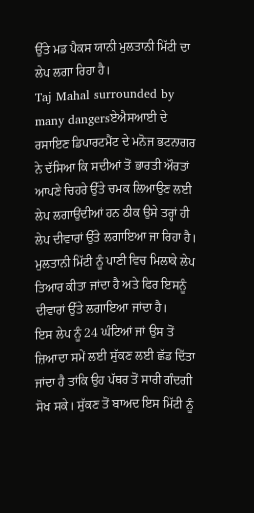ਉੱਤੇ ਮਡ ਪੈਕਸ ਯਾਨੀ ਮੁਲਤਾਨੀ ਮਿੱਟੀ ਦਾ ਲੇਪ ਲਗਾ ਰਿਹਾ ਹੈ।
Taj Mahal surrounded by many dangersਏਐਸਆਈ ਦੇ ਰਸਾਇਣ ਡਿਪਾਰਟਮੈਂਟ ਦੇ ਮਨੋਜ ਭਟਨਾਗਰ ਨੇ ਦੱਸਿਆ ਕਿ ਸਦੀਆਂ ਤੋਂ ਭਾਰਤੀ ਔਰਤਾਂ ਆਪਣੇ ਚਿਹਰੇ ਉੱਤੇ ਚਮਕ ਲਿਆਉਣ ਲਈ ਲੇਪ ਲਗਾਉਂਦੀਆਂ ਹਨ ਠੀਕ ਉਸੇ ਤਰ੍ਹਾਂ ਹੀ ਲੇਪ ਦੀਵਾਰਾਂ ਉੱਤੇ ਲਗਾਇਆ ਜਾ ਰਿਹਾ ਹੈ। ਮੁਲਤਾਨੀ ਮਿੱਟੀ ਨੂੰ ਪਾਣੀ ਵਿਚ ਮਿਲਾਕੇ ਲੇਪ ਤਿਆਰ ਕੀਤਾ ਜਾਂਦਾ ਹੈ ਅਤੇ ਫਿਰ ਇਸਨੂੰ ਦੀਵਾਰਾਂ ਉੱਤੇ ਲਗਾਇਆ ਜਾਂਦਾ ਹੈ।
ਇਸ ਲੇਪ ਨੂੰ 24 ਘੰਟਿਆਂ ਜਾਂ ਉਸ ਤੋਂ ਜ਼ਿਆਦਾ ਸਮੇਂ ਲਈ ਸੁੱਕਣ ਲਈ ਛੱਡ ਦਿੱਤਾ ਜਾਂਦਾ ਹੈ ਤਾਂਕਿ ਉਹ ਪੱਥਰ ਤੋਂ ਸਾਰੀ ਗੰਦਗੀ ਸੋਖ ਸਕੇ। ਸੁੱਕਣ ਤੋਂ ਬਾਅਦ ਇਸ ਮਿੱਟੀ ਨੂੰ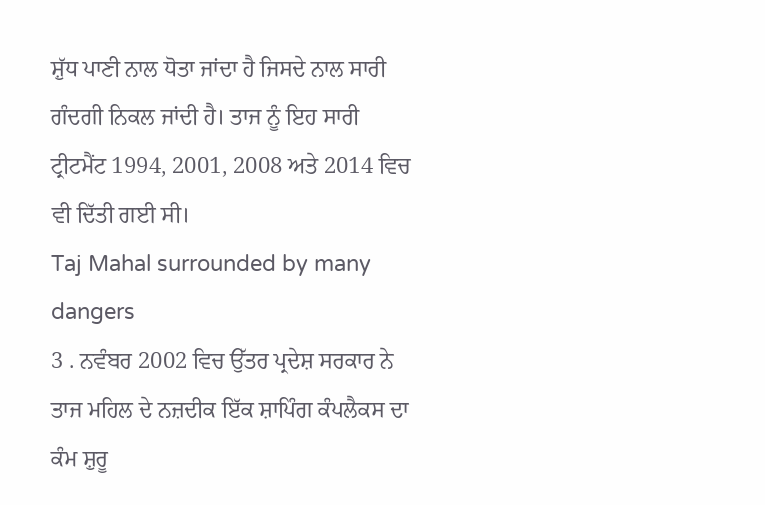ਸ਼ੁੱਧ ਪਾਣੀ ਨਾਲ ਧੋਤਾ ਜਾਂਦਾ ਹੈ ਜਿਸਦੇ ਨਾਲ ਸਾਰੀ ਗੰਦਗੀ ਨਿਕਲ ਜਾਂਦੀ ਹੈ। ਤਾਜ ਨੂੰ ਇਹ ਸਾਰੀ ਟ੍ਰੀਟਮੈਂਟ 1994, 2001, 2008 ਅਤੇ 2014 ਵਿਚ ਵੀ ਦਿੱਤੀ ਗਈ ਸੀ।
Taj Mahal surrounded by many dangers
3 . ਨਵੰਬਰ 2002 ਵਿਚ ਉੱਤਰ ਪ੍ਰਦੇਸ਼ ਸਰਕਾਰ ਨੇ ਤਾਜ ਮਹਿਲ ਦੇ ਨਜ਼ਦੀਕ ਇੱਕ ਸ਼ਾਪਿੰਗ ਕੰਪਲੈਕਸ ਦਾ ਕੰਮ ਸ਼ੁਰੂ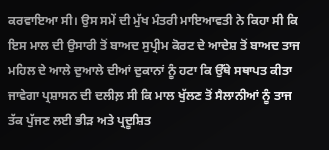ਕਰਵਾਇਆ ਸੀ। ਉਸ ਸਮੇਂ ਦੀ ਮੁੱਖ ਮੰਤਰੀ ਮਾਇਆਵਤੀ ਨੇ ਕਿਹਾ ਸੀ ਕਿ ਇਸ ਮਾਲ ਦੀ ਉਸਾਰੀ ਤੋਂ ਬਾਅਦ ਸੁਪ੍ਰੀਮ ਕੋਰਟ ਦੇ ਆਦੇਸ਼ ਤੋਂ ਬਾਅਦ ਤਾਜ ਮਹਿਲ ਦੇ ਆਲੇ ਦੁਆਲੇ ਦੀਆਂ ਦੁਕਾਨਾਂ ਨੂੰ ਹਟਾ ਕਿ ਉੱਥੇ ਸਥਾਪਤ ਕੀਤਾ ਜਾਵੇਗਾ ਪ੍ਰਸ਼ਾਸਨ ਦੀ ਦਲੀਲ਼ ਸੀ ਕਿ ਮਾਲ ਖੁੱਲਣ ਤੋਂ ਸੈਲਾਨੀਆਂ ਨੂੰ ਤਾਜ ਤੱਕ ਪੁੱਜਣ ਲਈ ਭੀੜ ਅਤੇ ਪ੍ਰਦੂਸ਼ਿਤ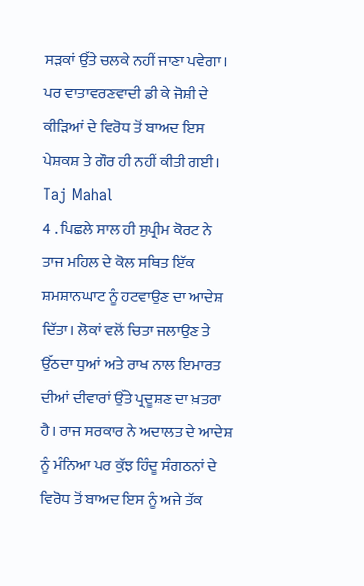ਸੜਕਾਂ ਉੱਤੇ ਚਲਕੇ ਨਹੀਂ ਜਾਣਾ ਪਵੇਗਾ। ਪਰ ਵਾਤਾਵਰਣਵਾਦੀ ਡੀ ਕੇ ਜੋਸ਼ੀ ਦੇ ਕੀੜਿਆਂ ਦੇ ਵਿਰੋਧ ਤੋਂ ਬਾਅਦ ਇਸ ਪੇਸ਼ਕਸ਼ ਤੇ ਗੌਰ ਹੀ ਨਹੀਂ ਕੀਤੀ ਗਈ।
Taj Mahal
4 . ਪਿਛਲੇ ਸਾਲ ਹੀ ਸੁਪ੍ਰੀਮ ਕੋਰਟ ਨੇ ਤਾਜ ਮਹਿਲ ਦੇ ਕੋਲ ਸਥਿਤ ਇੱਕ ਸ਼ਮਸ਼ਾਨਘਾਟ ਨੂੰ ਹਟਵਾਉਣ ਦਾ ਆਦੇਸ਼ ਦਿੱਤਾ। ਲੋਕਾਂ ਵਲੋਂ ਚਿਤਾ ਜਲਾਉਣ ਤੇ ਉੱਠਦਾ ਧੁਆਂ ਅਤੇ ਰਾਖ ਨਾਲ ਇਮਾਰਤ ਦੀਆਂ ਦੀਵਾਰਾਂ ਉੱਤੇ ਪ੍ਰਦੂਸ਼ਣ ਦਾ ਖ਼ਤਰਾ ਹੈ। ਰਾਜ ਸਰਕਾਰ ਨੇ ਅਦਾਲਤ ਦੇ ਆਦੇਸ਼ ਨੂੰ ਮੰਨਿਆ ਪਰ ਕੁੱਝ ਹਿੰਦੂ ਸੰਗਠਨਾਂ ਦੇ ਵਿਰੋਧ ਤੋਂ ਬਾਅਦ ਇਸ ਨੂੰ ਅਜੇ ਤੱਕ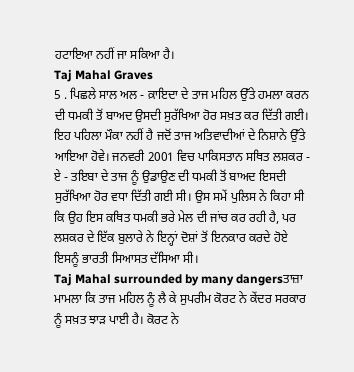ਹਟਾਇਆ ਨਹੀਂ ਜਾ ਸਕਿਆ ਹੈ।
Taj Mahal Graves
5 . ਪਿਛਲੇ ਸਾਲ ਅਲ - ਕ਼ਾਇਦਾ ਦੇ ਤਾਜ ਮਹਿਲ ਉੱਤੇ ਹਮਲਾ ਕਰਨ ਦੀ ਧਮਕੀ ਤੋਂ ਬਾਅਦ ਉਸਦੀ ਸੁਰੱਖਿਆ ਹੋਰ ਸਖ਼ਤ ਕਰ ਦਿੱਤੀ ਗਈ। ਇਹ ਪਹਿਲਾ ਮੌਕਾ ਨਹੀਂ ਹੈ ਜਦੋਂ ਤਾਜ ਅਤਿਵਾਦੀਆਂ ਦੇ ਨਿਸ਼ਾਨੇ ਉੱਤੇ ਆਇਆ ਹੋਵੇ। ਜਨਵਰੀ 2001 ਵਿਚ ਪਾਕਿਸਤਾਨ ਸਥਿਤ ਲਸ਼ਕਰ - ਏ - ਤਇਬਾ ਦੇ ਤਾਜ ਨੂੰ ਉਡਾਉਣ ਦੀ ਧਮਕੀ ਤੋਂ ਬਾਅਦ ਇਸਦੀ ਸੁਰੱਖਿਆ ਹੋਰ ਵਧਾ ਦਿੱਤੀ ਗਈ ਸੀ। ਉਸ ਸਮੇਂ ਪੁਲਿਸ ਨੇ ਕਿਹਾ ਸੀ ਕਿ ਉਹ ਇਸ ਕਥਿਤ ਧਮਕੀ ਭਰੇ ਮੇਲ ਦੀ ਜਾਂਚ ਕਰ ਰਹੀ ਹੈ, ਪਰ ਲਸ਼ਕਰ ਦੇ ਇੱਕ ਬੁਲਾਰੇ ਨੇ ਇਨ੍ਹਾਂ ਦੋਸ਼ਾਂ ਤੋਂ ਇਨਕਾਰ ਕਰਦੇ ਹੋਏ ਇਸਨੂੰ ਭਾਰਤੀ ਸਿਆਸਤ ਦੱਸਿਆ ਸੀ।
Taj Mahal surrounded by many dangersਤਾਜ਼ਾ ਮਾਮਲਾ ਕਿ ਤਾਜ ਮਹਿਲ ਨੂੰ ਲੈ ਕੇ ਸੁਪਰੀਮ ਕੋਰਟ ਨੇ ਕੇਂਦਰ ਸਰਕਾਰ ਨੂੰ ਸਖ਼ਤ ਝਾੜ ਪਾਈ ਹੈ। ਕੋਰਟ ਨੇ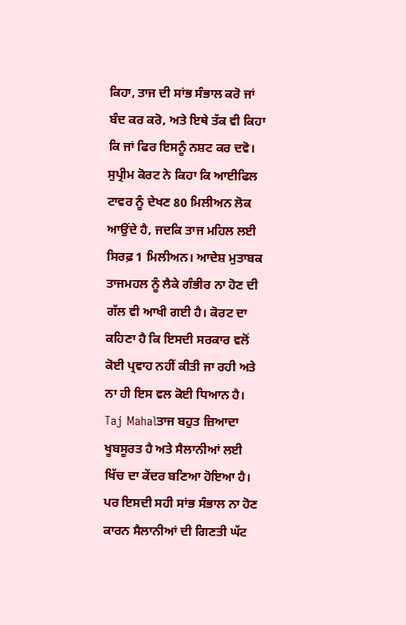ਕਿਹਾ, ਤਾਜ ਦੀ ਸਾਂਭ ਸੰਭਾਲ ਕਰੋ ਜਾਂ ਬੰਦ ਕਰ ਕਰੋ, ਅਤੇ ਇਥੇ ਤੱਕ ਵੀ ਕਿਹਾ ਕਿ ਜਾਂ ਫਿਰ ਇਸਨੂੰ ਨਸ਼ਟ ਕਰ ਦਵੋ। ਸੁਪ੍ਰੀਮ ਕੋਰਟ ਨੇ ਕਿਹਾ ਕਿ ਆਈਫਿਲ ਟਾਵਰ ਨੂੰ ਦੇਖਣ 80 ਮਿਲੀਅਨ ਲੋਕ ਆਉਂਦੇ ਹੈ, ਜਦਕਿ ਤਾਜ ਮਹਿਲ ਲਈ ਸਿਰਫ਼ 1 ਮਿਲੀਅਨ। ਆਦੇਸ਼ ਮੁਤਾਬਕ ਤਾਜਮਹਲ ਨੂੰ ਲੈਕੇ ਗੰਭੀਰ ਨਾ ਹੋਣ ਦੀ ਗੱਲ ਵੀ ਆਖੀ ਗਈ ਹੈ। ਕੋਰਟ ਦਾ ਕਹਿਣਾ ਹੈ ਕਿ ਇਸਦੀ ਸਰਕਾਰ ਵਲੋਂ ਕੋਈ ਪ੍ਰਵਾਹ ਨਹੀਂ ਕੀਤੀ ਜਾ ਰਹੀ ਅਤੇ ਨਾ ਹੀ ਇਸ ਵਲ ਕੋਈ ਧਿਆਨ ਹੈ।
Taj Mahalਤਾਜ ਬਹੁਤ ਜ਼ਿਆਦਾ ਖੂਬਸੂਰਤ ਹੈ ਅਤੇ ਸੈਲਾਨੀਆਂ ਲਈ ਖਿੱਚ ਦਾ ਕੇਂਦਰ ਬਣਿਆ ਹੋਇਆ ਹੈ। ਪਰ ਇਸਦੀ ਸਹੀ ਸਾਂਭ ਸੰਭਾਲ ਨਾ ਹੋਣ ਕਾਰਨ ਸੈਲਾਨੀਆਂ ਦੀ ਗਿਣਤੀ ਘੱਟ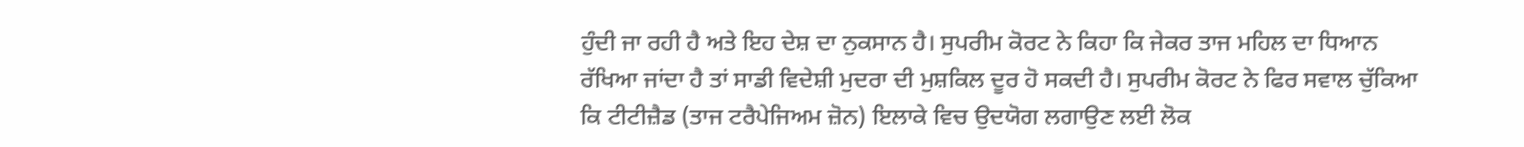ਹੁੰਦੀ ਜਾ ਰਹੀ ਹੈ ਅਤੇ ਇਹ ਦੇਸ਼ ਦਾ ਨੁਕਸਾਨ ਹੈ। ਸੁਪਰੀਮ ਕੋਰਟ ਨੇ ਕਿਹਾ ਕਿ ਜੇਕਰ ਤਾਜ ਮਹਿਲ ਦਾ ਧਿਆਨ ਰੱਖਿਆ ਜਾਂਦਾ ਹੈ ਤਾਂ ਸਾਡੀ ਵਿਦੇਸ਼ੀ ਮੁਦਰਾ ਦੀ ਮੁਸ਼ਕਿਲ ਦੂਰ ਹੋ ਸਕਦੀ ਹੈ। ਸੁਪਰੀਮ ਕੋਰਟ ਨੇ ਫਿਰ ਸਵਾਲ ਚੁੱਕਿਆ ਕਿ ਟੀਟੀਜ਼ੈਡ (ਤਾਜ ਟਰੈਪੇਜਿਅਮ ਜ਼ੋਨ) ਇਲਾਕੇ ਵਿਚ ਉਦਯੋਗ ਲਗਾਉਣ ਲਈ ਲੋਕ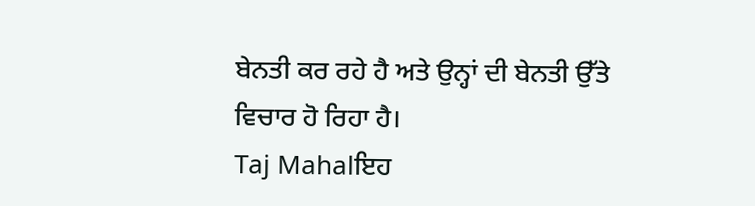ਬੇਨਤੀ ਕਰ ਰਹੇ ਹੈ ਅਤੇ ਉਨ੍ਹਾਂ ਦੀ ਬੇਨਤੀ ਉੱਤੇ ਵਿਚਾਰ ਹੋ ਰਿਹਾ ਹੈ।
Taj Mahalਇਹ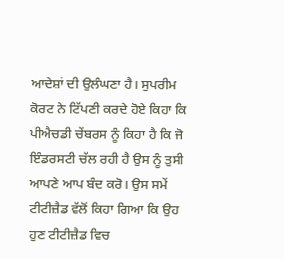ਆਦੇਸ਼ਾਂ ਦੀ ਉਲੰਘਣਾ ਹੈ। ਸੁਪਰੀਮ ਕੋਰਟ ਨੇ ਟਿੱਪਣੀ ਕਰਦੇ ਹੋਏ ਕਿਹਾ ਕਿ ਪੀਐਚਡੀ ਚੇਂਬਰਸ ਨੂੰ ਕਿਹਾ ਹੈ ਕਿ ਜੋ ਇੰਡਰਸਟੀ ਚੱਲ ਰਹੀ ਹੈ ਉਸ ਨੂੰ ਤੁਸੀ ਆਪਣੇ ਆਪ ਬੰਦ ਕਰੋ। ਉਸ ਸਮੇਂ ਟੀਟੀਜ਼ੈਡ ਵੱਲੋਂ ਕਿਹਾ ਗਿਆ ਕਿ ਉਹ ਹੁਣ ਟੀਟੀਜ਼ੈਡ ਵਿਚ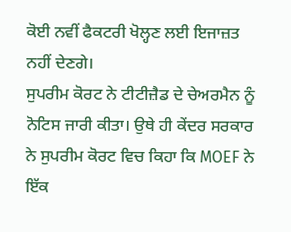ਕੋਈ ਨਵੀਂ ਫੈਕਟਰੀ ਖੋਲ੍ਹਣ ਲਈ ਇਜਾਜ਼ਤ ਨਹੀਂ ਦੇਣਗੇ।
ਸੁਪਰੀਮ ਕੋਰਟ ਨੇ ਟੀਟੀਜ਼ੈਡ ਦੇ ਚੇਅਰਮੈਨ ਨੂੰ ਨੋਟਿਸ ਜਾਰੀ ਕੀਤਾ। ਉਥੇ ਹੀ ਕੇਂਦਰ ਸਰਕਾਰ ਨੇ ਸੁਪਰੀਮ ਕੋਰਟ ਵਿਚ ਕਿਹਾ ਕਿ MOEF ਨੇ ਇੱਕ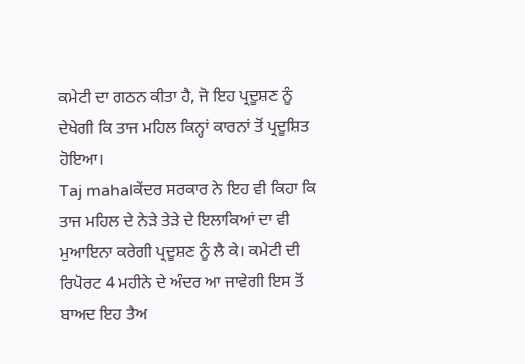ਕਮੇਟੀ ਦਾ ਗਠਨ ਕੀਤਾ ਹੈ, ਜੋ ਇਹ ਪ੍ਰਦੂਸ਼ਣ ਨੂੰ ਦੇਖੇਗੀ ਕਿ ਤਾਜ ਮਹਿਲ ਕਿਨ੍ਹਾਂ ਕਾਰਨਾਂ ਤੋਂ ਪ੍ਰਦੂਸ਼ਿਤ ਹੋਇਆ।
Taj mahalਕੇਂਦਰ ਸਰਕਾਰ ਨੇ ਇਹ ਵੀ ਕਿਹਾ ਕਿ ਤਾਜ ਮਹਿਲ ਦੇ ਨੇੜੇ ਤੇੜੇ ਦੇ ਇਲਾਕਿਆਂ ਦਾ ਵੀ ਮੁਆਇਨਾ ਕਰੇਗੀ ਪ੍ਰਦੂਸ਼ਣ ਨੂੰ ਲੈ ਕੇ। ਕਮੇਟੀ ਦੀ ਰਿਪੋਰਟ 4 ਮਹੀਨੇ ਦੇ ਅੰਦਰ ਆ ਜਾਵੇਗੀ ਇਸ ਤੋਂ ਬਾਅਦ ਇਹ ਤੈਅ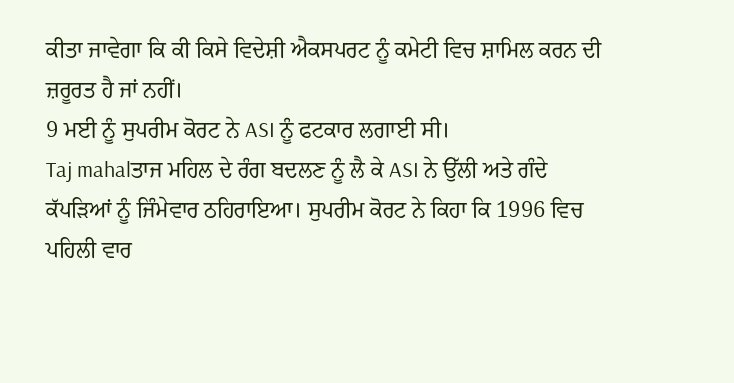ਕੀਤਾ ਜਾਵੇਗਾ ਕਿ ਕੀ ਕਿਸੇ ਵਿਦੇਸ਼ੀ ਐਕਸਪਰਟ ਨੂੰ ਕਮੇਟੀ ਵਿਚ ਸ਼ਾਮਿਲ ਕਰਨ ਦੀ ਜ਼ਰੂਰਤ ਹੈ ਜਾਂ ਨਹੀਂ।
9 ਮਈ ਨੂੰ ਸੁਪਰੀਮ ਕੋਰਟ ਨੇ ASI ਨੂੰ ਫਟਕਾਰ ਲਗਾਈ ਸੀ।
Taj mahalਤਾਜ ਮਹਿਲ ਦੇ ਰੰਗ ਬਦਲਣ ਨੂੰ ਲੈ ਕੇ ASI ਨੇ ਉੱਲੀ ਅਤੇ ਗੰਦੇ ਕੱਪੜਿਆਂ ਨੂੰ ਜਿੰਮੇਵਾਰ ਠਹਿਰਾਇਆ। ਸੁਪਰੀਮ ਕੋਰਟ ਨੇ ਕਿਹਾ ਕਿ 1996 ਵਿਚ ਪਹਿਲੀ ਵਾਰ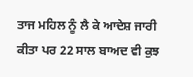ਤਾਜ ਮਹਿਲ ਨੂੰ ਲੈ ਕੇ ਆਦੇਸ਼ ਜਾਰੀ ਕੀਤਾ ਪਰ 22 ਸਾਲ ਬਾਅਦ ਵੀ ਕੁਝ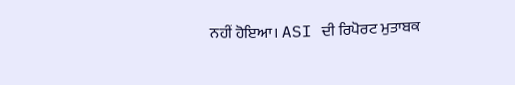ਨਹੀਂ ਹੋਇਆ। ASI ਦੀ ਰਿਪੋਰਟ ਮੁਤਾਬਕ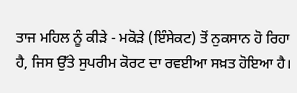ਤਾਜ ਮਹਿਲ ਨੂੰ ਕੀੜੇ - ਮਕੋੜੇ (ਇੰਸੇਕਟ) ਤੋਂ ਨੁਕਸਾਨ ਹੋ ਰਿਹਾ ਹੈ, ਜਿਸ ਉੱਤੇ ਸੁਪਰੀਮ ਕੋਰਟ ਦਾ ਰਵਈਆ ਸਖ਼ਤ ਹੋਇਆ ਹੈ।